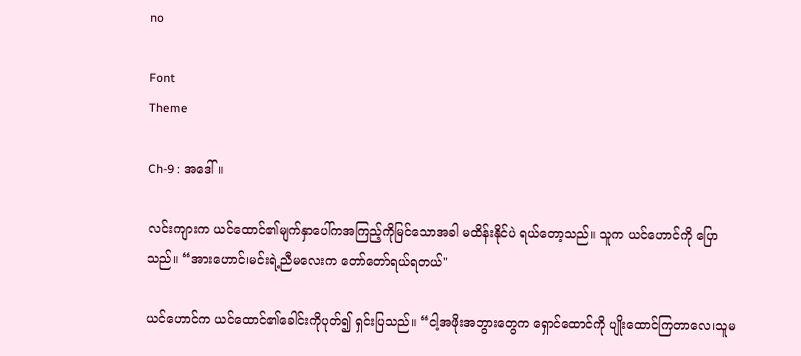no

Font
Theme

Ch-9 : အဒေါ်။

လင်းကျားက ယင်ထောင်၏မျက်နှာပေါ်ကအကြည့်ကိုမြင်သောအခါ မထိန်းနိုင်ပဲ ရယ်တော့သည်။ သူက ယင်ဟောင်ကို ပြောသည်။ “အားဟောင်၊မင်းရဲ့ညီမလေးက တော်တော်ရယ်ရတယ်"

ယင်ဟောင်က ယင်ထောင်၏ခေါင်းကိုပုတ်၍ ရှင်းပြသည်။ “ငါ့အဖိုးအဘွားတွေက ရှောင်ထောင်ကို ပျိုးထောင်ကြတာလေ၊သူမ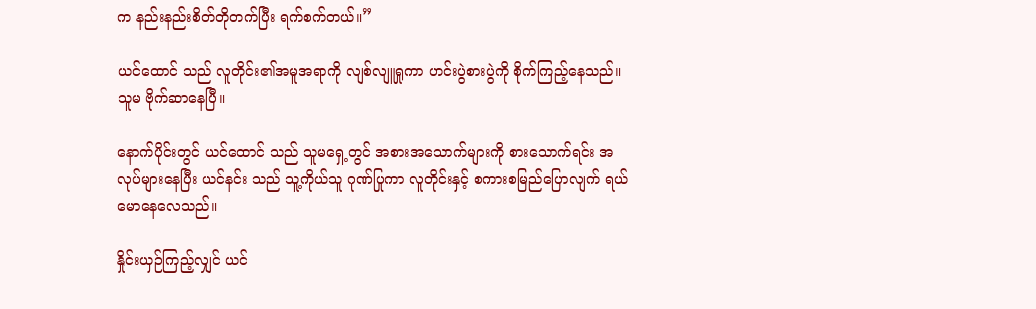က နည်းနည်းစိတ်တိုတက်ပြီး ရက်စက်တယ်။”

ယင်ထောင် သည် လူတိုင်း၏အမူအရာကို လျစ်လျူရှုကာ ဟင်းပွဲစားပွဲကို စိုက်ကြည့်နေသည်။ သူမ ဗိုက်ဆာနေပြီ။

နောက်ပိုင်းတွင် ယင်ထောင် သည် သူမရှေ့တွင် အစားအသောက်များကို စားသောက်ရင်း အလုပ်များနေပြီး ယင်နင်း သည် သူ့ကိုယ်သူ ဂုဏ်ပြုကာ လူတိုင်းနှင့် စကားစမြည်ပြောလျက် ရယ်မောနေလေသည်။

နှိုင်းယှဉ်ကြည့်လျှင် ယင်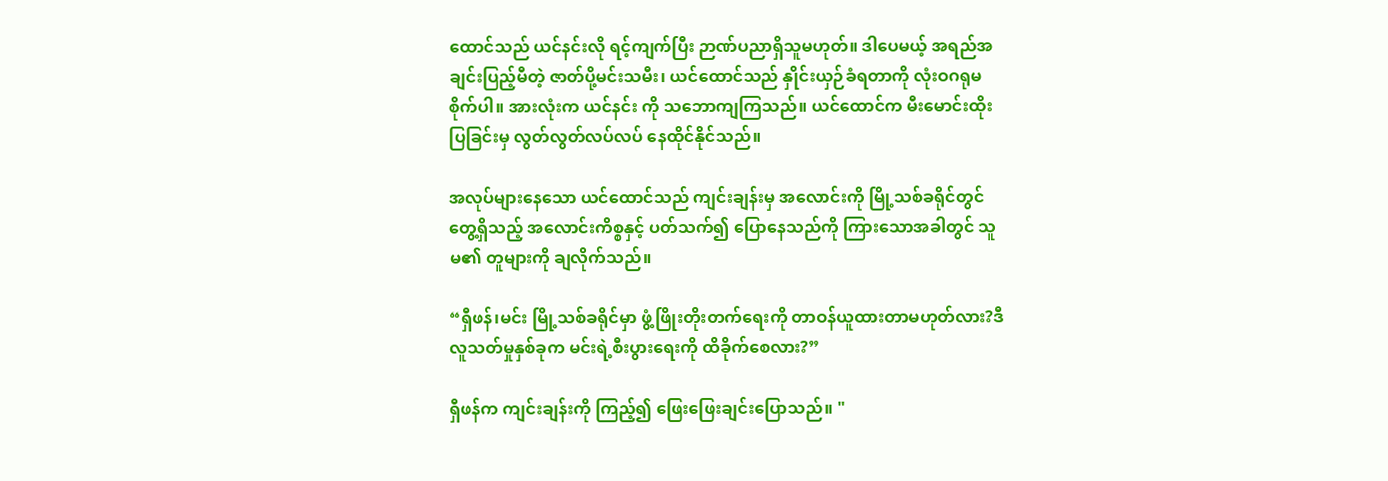ထောင်သည် ယင်နင်းလို ရင့်ကျက်ပြီး ဉာဏ်ပညာရှိသူမဟုတ်။ ဒါပေမယ့် အရည်အချင်းပြည့်မီတဲ့ ဇာတ်ပို့မင်းသမီး၊ ယင်ထောင်သည် နှိုင်းယှဉ်ခံရတာကို လုံးဝဂရုမစိုက်ပါ။ အားလုံးက ယင်နင်း ကို သဘောကျကြသည်။ ယင်ထောင်က မီးမောင်းထိုးပြခြင်းမှ လွတ်လွတ်လပ်လပ် နေထိုင်နိုင်သည်။

အလုပ်များနေသော ယင်ထောင်သည် ကျင်းချန်းမှ အလောင်းကို မြို့သစ်ခရိုင်တွင် တွေ့ရှိသည့် အလောင်းကိစ္စနှင့် ပတ်သက်၍ ပြောနေသည်ကို ကြားသောအခါတွင် သူမ၏ တူများကို ချလိုက်သည်။

“ရှီဖန်၊မင်း မြို့သစ်ခရိုင်မှာ ဖွံ့ဖြိုးတိုးတက်ရေးကို တာဝန်ယူထားတာမဟုတ်လား?ဒီလူသတ်မှုနှစ်ခုက မင်းရဲ့စီးပွားရေးကို ထိခိုက်စေလား?”

ရှီဖန်က ကျင်းချန်းကို ကြည့်၍ ဖြေးဖြေးချင်းပြောသည်။ "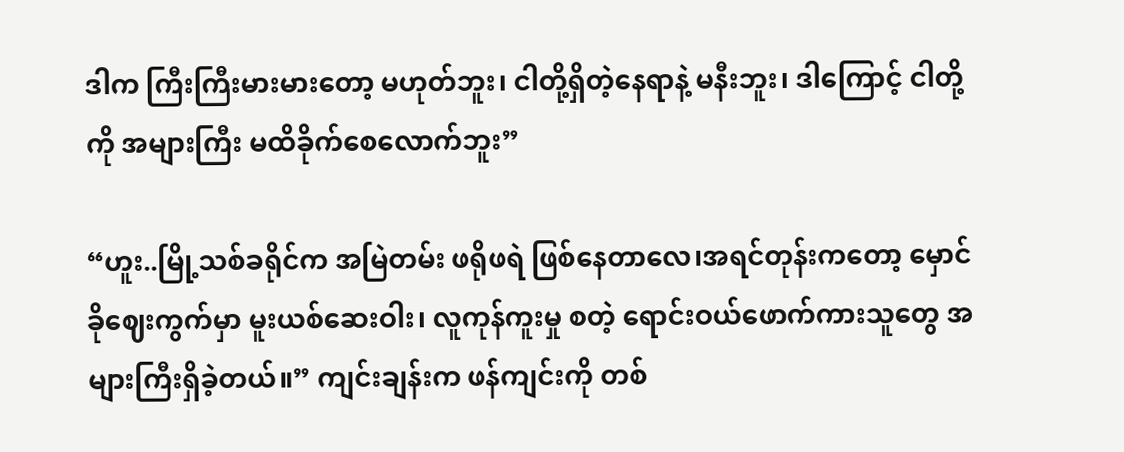ဒါက ကြီးကြီးမားမားတော့ မဟုတ်ဘူး၊ ငါတို့ရှိတဲ့နေရာနဲ့ မနီးဘူး၊ ဒါကြောင့် ငါတို့ကို အများကြီး မထိခိုက်စေလောက်ဘူး”

“ဟူး..မြို့သစ်ခရိုင်က အမြဲတမ်း ဖရိုဖရဲ ဖြစ်နေတာလေ၊အရင်တုန်းကတော့ မှောင်ခိုဈေးကွက်မှာ မူးယစ်ဆေးဝါး၊ လူကုန်ကူးမှု စတဲ့ ရောင်းဝယ်ဖောက်ကားသူတွေ အများကြီးရှိခဲ့တယ်။” ကျင်းချန်းက ဖန်ကျင်းကို တစ်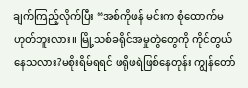ချက်ကြည့်လိုက်ပြီး “အစ်ကိုဖန် မင်းက စုံထောက်မဟုတ်ဘူးလား။ မြို့သစ်ခရိုင်အမှုတွဲတွေကို ကိုင်တွယ်နေသလား?မစိုးရိမ်ရရင် ဖရိုဖရဲဖြစ်နေတုန်း ကျွန်တော်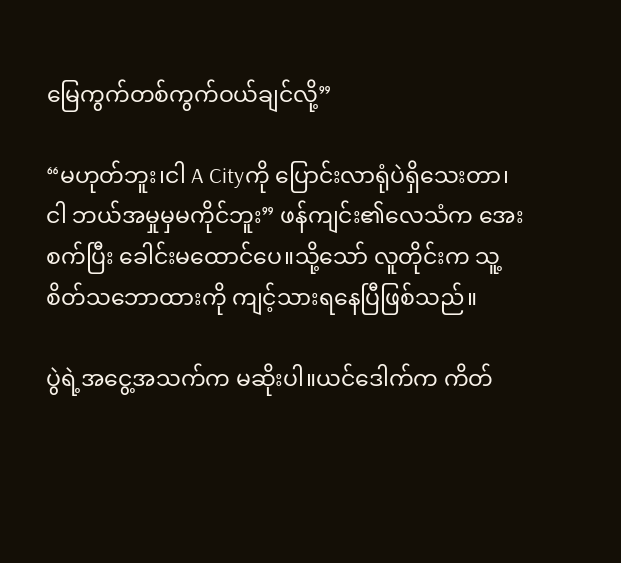မြေကွက်တစ်ကွက်ဝယ်ချင်လို့”

“မဟုတ်ဘူး၊ငါ A Cityကို ပြောင်းလာရုံပဲရှိသေးတာ၊ငါ ဘယ်အမှုမှမကိုင်ဘူး” ဖန်ကျင်း၏လေသံက အေးစက်ပြီး ခေါင်းမထောင်ပေ။သို့သော် လူတိုင်းက သူ့စိတ်သဘောထားကို ကျင့်သားရနေပြီဖြစ်သည်။

ပွဲရဲ့အငွေ့အသက်က မဆိုးပါ။ယင်ဒေါက်က ကိတ်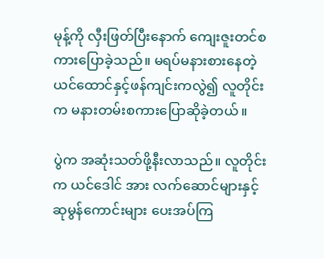မုန့်ကို လှီးဖြတ်ပြီးနောက် ကျေးဇူးတင်စကားပြောခဲ့သည်။ မရပ်မနားစားနေတဲ့ ယင်ထောင်နှင့်ဖန်ကျင်းကလွဲ၍ လူတိုင်းက မနားတမ်းစကားပြောဆိုခဲ့တယ်။

ပွဲက အဆုံးသတ်ဖို့နီးလာသည်။ လူတိုင်းက ယင်ဒေါင် အား လက်ဆောင်များနှင့် ဆုမွန်ကောင်းများ ပေးအပ်ကြ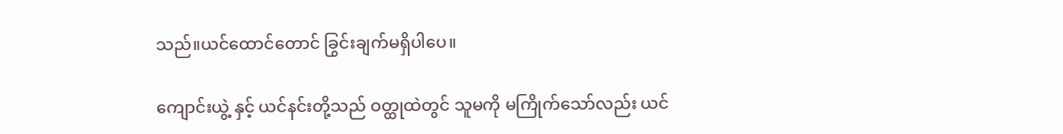သည်။ယင်ထောင်တောင် ခြွင်းချက်မရှိပါပေ။

ကျောင်းယွဲ့ နှင့် ယင်နင်းတို့သည် ဝတ္ထုထဲတွင် သူမကို မကြိုက်သော်လည်း ယင်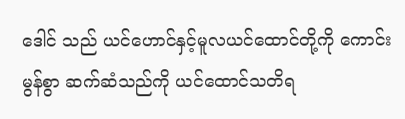ဒေါင် သည် ယင်ဟောင်နှင့်မူလယင်ထောင်တို့ကို ကောင်းမွန်စွာ ဆက်ဆံသည်ကို ယင်ထောင်သတိရ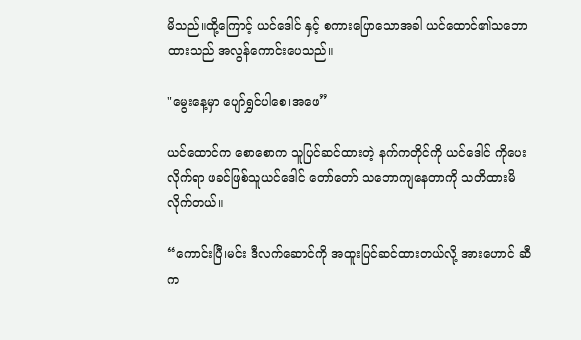မိသည်။ထို့ကြောင့် ယင်ဒေါင် နှင့် စကားပြောသောအခါ ယင်ထောင်၏သဘောထားသည် အလွန်ကောင်းပေသည်။

"မွေးနေ့မှာ ပျော်ရွှင်ပါစေ၊အဖေ”

ယင်ထောင်က စောစောက သူပြင်ဆင်ထားတဲ့ နက်ကတိုင်ကို ယင်ဒေါင် ကိုပေးလိုက်ရာ ဖခင်ဖြစ်သူယင်ဒေါင် တော်တော် သဘောကျနေတာကို သတိထားမိလိုက်တယ်။

“ကောင်းပြီ၊မင်း ဒီလက်ဆောင်ကို အထူးပြင်ဆင်ထားတယ်လို့ အားဟောင် ဆီက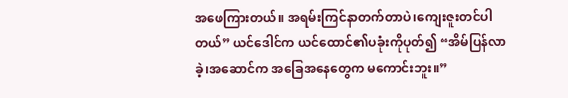အဖေကြားတယ်။ အရမ်းကြင်နာတက်တာပဲ၊ကျေးဇူးတင်ပါတယ်” ယင်ဒေါင်က ယင်ထောင်၏ပခုံးကိုပုတ်၍ “အိမ်ပြန်လာခဲ့၊အဆောင်က အခြေအနေတွေက မကောင်းဘူး။”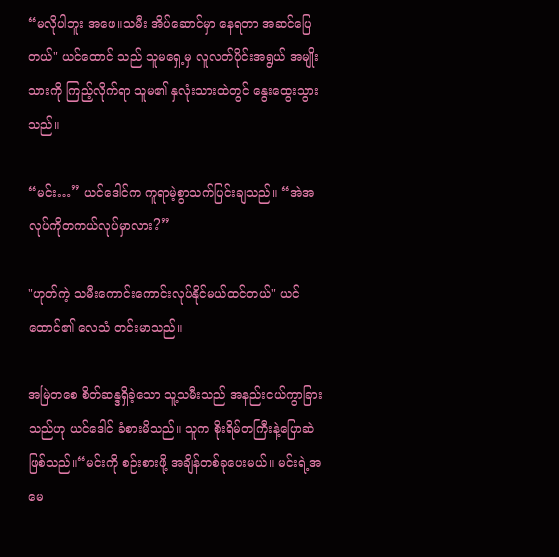“မလိုပါဘူး အဖေ။သမီး အိပ်ဆောင်မှာ နေရတာ အဆင်ပြေတယ်" ယင်ထောင် သည် သူမရှေ့မှ လူလတ်ပိုင်းအရွယ် အမျိုးသားကို ကြည့်လိုက်ရာ သူမ၏ နှလုံးသားထဲတွင် နွေးထွေးသွားသည်။

“မင်း…” ယင်ဒေါင်က ကူရာမဲ့စွာသက်ပြင်းချသည်။ “အဲအလုပ်ကိုတကယ်လုပ်မှာလား?”

"ဟုတ်ကဲ့ သမီးကောင်းကောင်းလုပ်နိုင်မယ်ထင်တယ်" ယင်ထောင်၏ လေသံ တင်းမာသည်။

အမြဲတစေ စိတ်ဆန္ဒရှိခဲ့သော သူ့သမီးသည် အနည်းငယ်ကွာခြားသည်ဟု ယင်ဒေါင် ခံစားမိသည်။ သူက စိုးရိမ်တကြီးနဲ့ပြောဆဲဖြစ်သည်။“မင်းကို စဉ်းစားဖို့ အချိန်တစ်ခုပေးမယ်။ မင်းရဲ့အမေ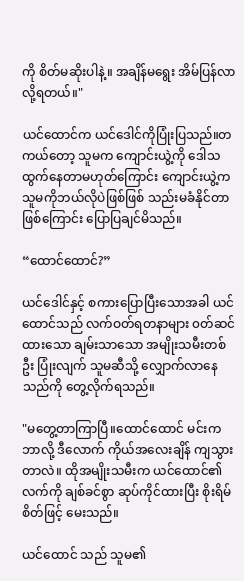ကို စိတ်မဆိုးပါနဲ့။ အချိန်မရွေး အိမ်ပြန်လာလို့ရတယ်။"

ယင်ထောင်က ယင်ဒေါင်ကိုပြုံးပြသည်။တကယ်တော့ သူမက ကျောင်းယွဲ့ကို ဒေါသထွက်နေတာမဟုတ်ကြောင်း ကျောင်းယွဲ့က သူမကိုဘယ်လိုပဲဖြစ်ဖြစ် သည်းမခံနိုင်တာဖြစ်ကြောင်း ပြောပြချင်မိသည်။

“ထောင်ထောင်?”

ယင်ဒေါင်နှင့် စကားပြောပြီးသောအခါ ယင်ထောင်သည် လက်ဝတ်ရတနာများ ၀တ်ဆင်ထားသော ချမ်းသာသော အမျိုးသမီးတစ်ဦး ပြုံးလျက် သူမဆီသို့ လျှောက်လာနေသည်ကို တွေ့လိုက်ရသည်။

"မတွေ့တာကြာပြီ။ထောင်ထောင် မင်းက ဘာလို့ ဒီလောက် ကိုယ်အလေးချိန် ကျသွားတာလဲ။ ထိုအမျိုးသမီးက ယင်ထောင်၏လက်ကို ချစ်ခင်စွာ ဆုပ်ကိုင်ထားပြီး စိုးရိမ်စိတ်ဖြင့် မေးသည်။

ယင်ထောင် သည် သူမ၏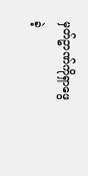မှတ်ဥာဏ်ကိုရှာဖွေခဲ့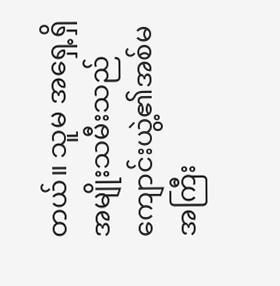တယ်။ သူမ အရှေ့ရှိ အမျိုးသမီးသည် ကျောင်းယွဲ့၏အစ်မအကြီး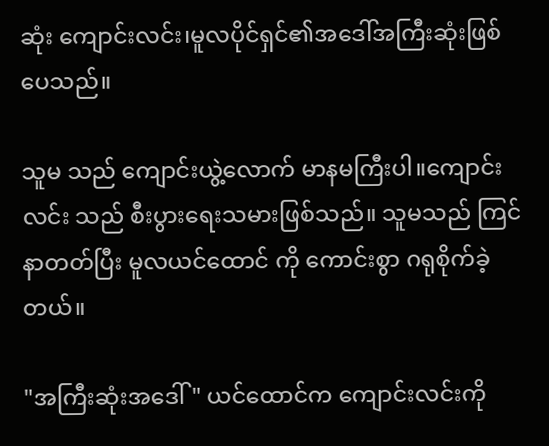ဆုံး ကျောင်းလင်း၊မူလပိုင်ရှင်၏အဒေါ်အကြီးဆုံးဖြစ်ပေသည်။

သူမ သည် ကျောင်းယွဲ့လောက် မာနမကြီးပါ။ကျောင်းလင်း သည် စီးပွားရေးသမားဖြစ်သည်။ သူမသည် ကြင်နာတတ်ပြီး မူလယင်ထောင် ကို ကောင်းစွာ ဂရုစိုက်ခဲ့တယ်။

"အကြီးဆုံးအဒေါ်" ယင်ထောင်က ကျောင်းလင်းကို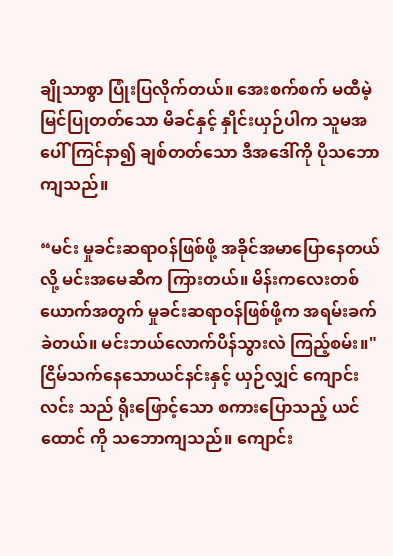ချိုသာစွာ ပြုံးပြလိုက်တယ်။ အေးစက်စက် မထီမဲ့မြင်ပြုတတ်သော မိခင်နှင့် နှိုင်းယှဉ်ပါက သူမအပေါ် ကြင်နာ၍ ချစ်တတ်သော ဒီအဒေါ်ကို ပိုသဘောကျသည်။

“မင်း မှုခင်းဆရာဝန်ဖြစ်ဖို့ အခိုင်အမာပြောနေတယ်လို့ မင်းအမေဆီက ကြားတယ်။ မိန်းကလေးတစ်ယောက်အတွက် မှုခင်းဆရာဝန်ဖြစ်ဖို့က အရမ်းခက်ခဲတယ်။ မင်းဘယ်လောက်ပိန်သွားလဲ ကြည့်စမ်း။" ငြိမ်သက်နေသောယင်နင်းနှင့် ယှဉ်လျှင် ကျောင်းလင်း သည် ရိုးဖြောင့်သော စကားပြောသည့် ယင်ထောင် ကို သဘောကျသည်။ ကျောင်း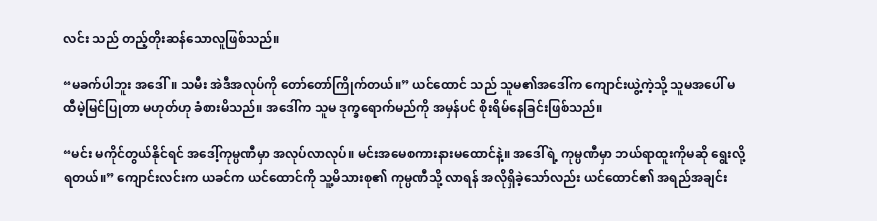လင်း သည် တည့်တိုးဆန်သောလူဖြစ်သည်။

“မခက်ပါဘူး အဒေါ်။ သမီး အဲဒီအလုပ်ကို တော်တော်ကြိုက်တယ်။” ယင်ထောင် သည် သူမ၏အဒေါ်က ကျောင်းယွဲ့ကဲ့သို့ သူမအပေါ် မထီမဲ့မြင်ပြုတာ မဟုတ်ဟု ခံစားမိသည်။ အဒေါ်က သူမ ဒုက္ခရောက်မည်ကို အမှန်ပင် စိုးရိမ်နေခြင်းဖြစ်သည်။

“မင်း မကိုင်တွယ်နိုင်ရင် အဒေါ့်ကုမ္ပဏီမှာ အလုပ်လာလုပ်။ မင်းအမေစကားနားမထောင်နဲ့။ အဒေါ်ရဲ့ ကုမ္ပဏီမှာ ဘယ်ရာထူးကိုမဆို ရွေးလို့ရတယ်။” ကျောင်းလင်းက ယခင်က ယင်ထောင်ကို သူ့မိသားစု၏ ကုမ္ပဏီသို့ လာရန် အလိုရှိခဲ့သော်လည်း ယင်ထောင်၏ အရည်အချင်း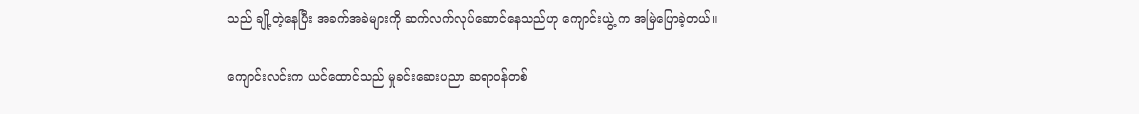သည် ချို့တဲ့နေပြီး အခက်အခဲများကို ဆက်လက်လုပ်ဆောင်နေသည်ဟု ကျောင်းယွဲ့ က အမြဲပြောခဲ့တယ်။

ကျောင်းလင်းက ယင်ထောင်သည် မှုခင်းဆေးပညာ ဆရာဝန်တစ်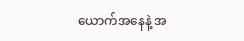ယောက်အနေနဲ့ အ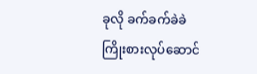ခုလို ခက်ခက်ခဲခဲ ကြိုးစားလုပ်ဆောင်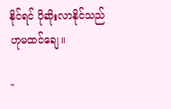နိုင်ရင် ပိုဆိုးလာနိုင်သည်ဟုမထင်ချေ။

"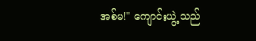အစ်မ!" ကျောင်းယွဲ့ သည်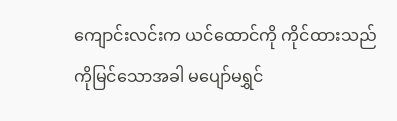ကျောင်းလင်းက ယင်ထောင်ကို ကိုင်ထားသည်ကိုမြင်သောအခါ မပျော်မရွှင်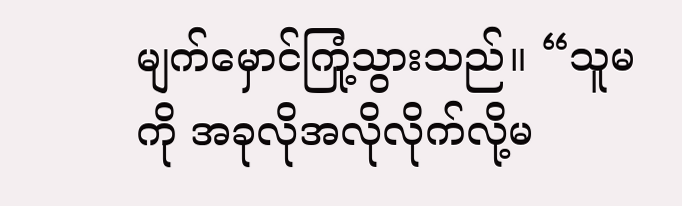မျက်မှောင်ကြုံ့သွားသည်။ “သူမကို အခုလိုအလိုလိုက်လို့မ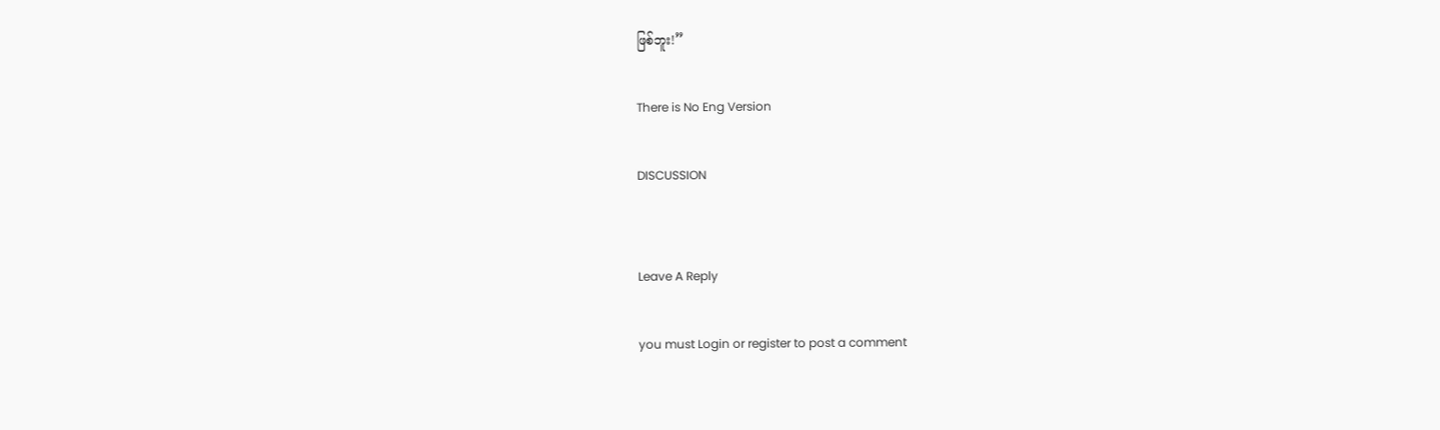ဖြစ်ဘူး!”

There is No Eng Version

DISCUSSION


Leave A Reply

you must Login or register to post a comment